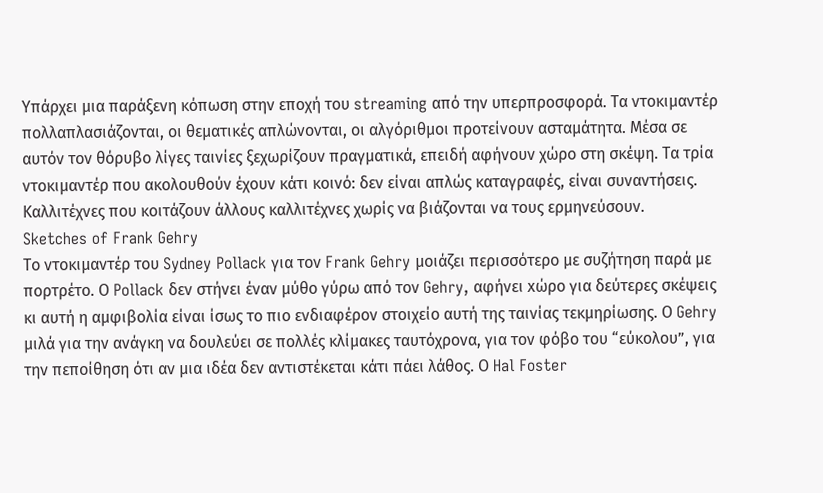Υπάρχει μια παράξενη κόπωση στην εποχή του streaming από την υπερπροσφορά. Τα ντοκιμαντέρ πολλαπλασιάζονται, οι θεματικές απλώνονται, οι αλγόριθμοι προτείνουν ασταμάτητα. Μέσα σε αυτόν τον θόρυβο λίγες ταινίες ξεχωρίζουν πραγματικά, επειδή αφήνουν χώρο στη σκέψη. Τα τρία ντοκιμαντέρ που ακολουθούν έχουν κάτι κοινό: δεν είναι απλώς καταγραφές, είναι συναντήσεις. Καλλιτέχνες που κοιτάζουν άλλους καλλιτέχνες χωρίς να βιάζονται να τους ερμηνεύσουν.
Sketches of Frank Gehry
Το ντοκιμαντέρ του Sydney Pollack για τον Frank Gehry μοιάζει περισσότερο με συζήτηση παρά με πορτρέτο. Ο Pollack δεν στήνει έναν μύθο γύρω από τον Gehry, αφήνει xώρο για δεύτερες σκέψεις κι αυτή η αμφιβολία είναι ίσως το πιο ενδιαφέρον στοιχείο αυτή της ταινίας τεκμηρίωσης. Ο Gehry μιλά για την ανάγκη να δουλεύει σε πολλές κλίμακες ταυτόχρονα, για τον φόβο του “εύκολου”, για την πεποίθηση ότι αν μια ιδέα δεν αντιστέκεται κάτι πάει λάθος. Ο Hal Foster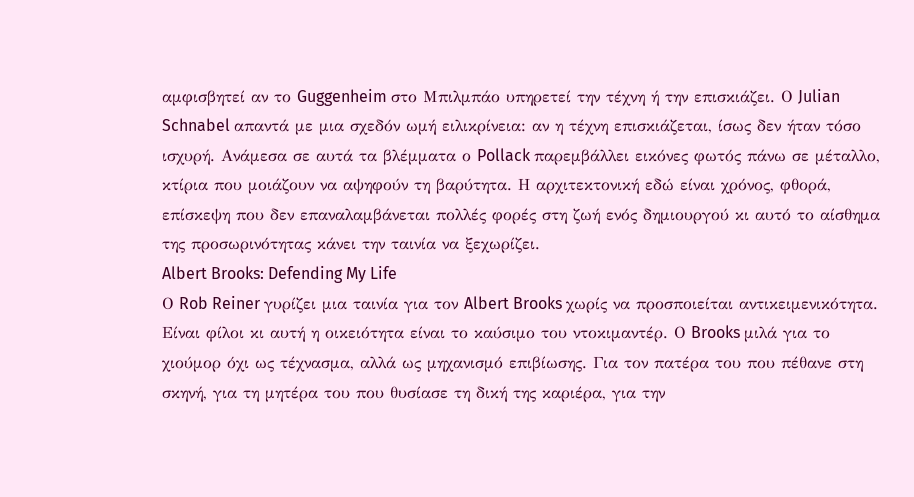αμφισβητεί αν το Guggenheim στο Μπιλμπάο υπηρετεί την τέχνη ή την επισκιάζει. Ο Julian Schnabel απαντά με μια σχεδόν ωμή ειλικρίνεια: αν η τέχνη επισκιάζεται, ίσως δεν ήταν τόσο ισχυρή. Ανάμεσα σε αυτά τα βλέμματα ο Pollack παρεμβάλλει εικόνες φωτός πάνω σε μέταλλο, κτίρια που μοιάζουν να αψηφούν τη βαρύτητα. Η αρχιτεκτονική εδώ είναι χρόνος, φθορά, επίσκεψη που δεν επαναλαμβάνεται πολλές φορές στη ζωή ενός δημιουργού κι αυτό το αίσθημα της προσωρινότητας κάνει την ταινία να ξεχωρίζει.
Albert Brooks: Defending My Life
Ο Rob Reiner γυρίζει μια ταινία για τον Albert Brooks χωρίς να προσποιείται αντικειμενικότητα. Είναι φίλοι κι αυτή η οικειότητα είναι το καύσιμο του ντοκιμαντέρ. Ο Brooks μιλά για το χιούμορ όχι ως τέχνασμα, αλλά ως μηχανισμό επιβίωσης. Για τον πατέρα του που πέθανε στη σκηνή, για τη μητέρα του που θυσίασε τη δική της καριέρα, για την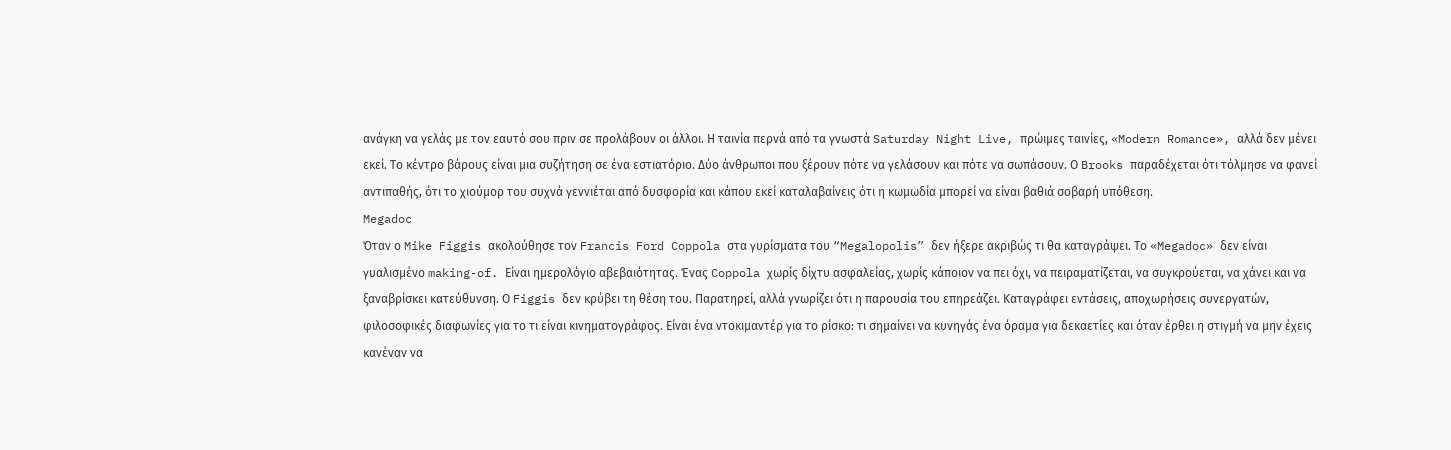ανάγκη να γελάς με τον εαυτό σου πριν σε προλάβουν οι άλλοι. Η ταινία περνά από τα γνωστά Saturday Night Live, πρώιμες ταινίες, «Modern Romance», αλλά δεν μένει εκεί. Το κέντρο βάρους είναι μια συζήτηση σε ένα εστιατόριο. Δύο άνθρωποι που ξέρουν πότε να γελάσουν και πότε να σωπάσουν. Ο Brooks παραδέχεται ότι τόλμησε να φανεί αντιπαθής, ότι το χιούμορ του συχνά γεννιέται από δυσφορία και κάπου εκεί καταλαβαίνεις ότι η κωμωδία μπορεί να είναι βαθιά σοβαρή υπόθεση.
Megadoc
Όταν ο Mike Figgis ακολούθησε τον Francis Ford Coppola στα γυρίσματα του “Megalopolis” δεν ήξερε ακριβώς τι θα καταγράψει. Το «Megadoc» δεν είναι γυαλισμένο making-of. Είναι ημερολόγιο αβεβαιότητας. Ένας Coppola χωρίς δίχτυ ασφαλείας, χωρίς κάποιον να πει όχι, να πειραματίζεται, να συγκρούεται, να χάνει και να ξαναβρίσκει κατεύθυνση. Ο Figgis δεν κρύβει τη θέση του. Παρατηρεί, αλλά γνωρίζει ότι η παρουσία του επηρεάζει. Καταγράφει εντάσεις, αποχωρήσεις συνεργατών, φιλοσοφικές διαφωνίες για το τι είναι κινηματογράφος. Είναι ένα ντοκιμαντέρ για το ρίσκο: τι σημαίνει να κυνηγάς ένα όραμα για δεκαετίες και όταν έρθει η στιγμή να μην έχεις κανέναν να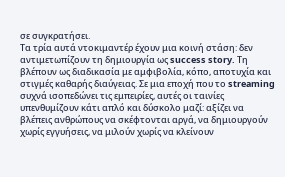σε συγκρατήσει.
Tα τρία αυτά ντοκιμαντέρ έχουν μια κοινή στάση: δεν αντιμετωπίζουν τη δημιουργία ως success story. Τη βλέπουν ως διαδικασία με αμφιβολία, κόπο, αποτυχία και στιγμές καθαρής διαύγειας. Σε μια εποχή που το streaming συχνά ισοπεδώνει τις εμπειρίες, αυτές οι ταινίες υπενθυμίζουν κάτι απλό και δύσκολο μαζί: αξίζει να βλέπεις ανθρώπους να σκέφτονται αργά, να δημιουργούν χωρίς εγγυήσεις, να μιλούν χωρίς να κλείνουν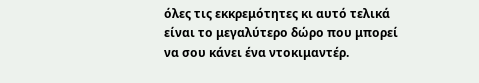όλες τις εκκρεμότητες κι αυτό τελικά είναι το μεγαλύτερο δώρο που μπορεί να σου κάνει ένα ντοκιμαντέρ.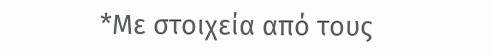*Με στοιχεία από τους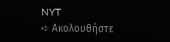NYT
➪ Ακολουθήστε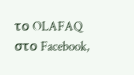το OLAFAQ στο Facebook,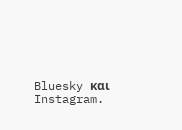Bluesky και Instagram.